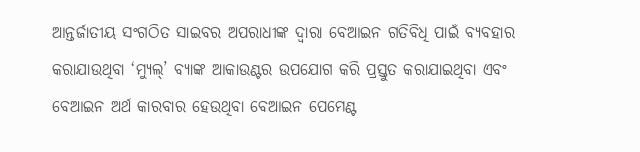ଆନ୍ତର୍ଜାତୀୟ ସଂଗଠିତ ସାଇବର ଅପରାଧୀଙ୍କ ଦ୍ୱାରା ବେଆଇନ ଗତିବିଧି ପାଇଁ ବ୍ୟବହାର କରାଯାଉଥିବା ‘ମ୍ୟୁଲ୍’ ବ୍ୟାଙ୍କ ଆକାଉଣ୍ଟର ଉପଯୋଗ କରି ପ୍ରସ୍ତୁତ କରାଯାଇଥିବା ଏବଂ ବେଆଇନ ଅର୍ଥ କାରବାର ହେଉଥିବା ବେଆଇନ ପେମେଣ୍ଟ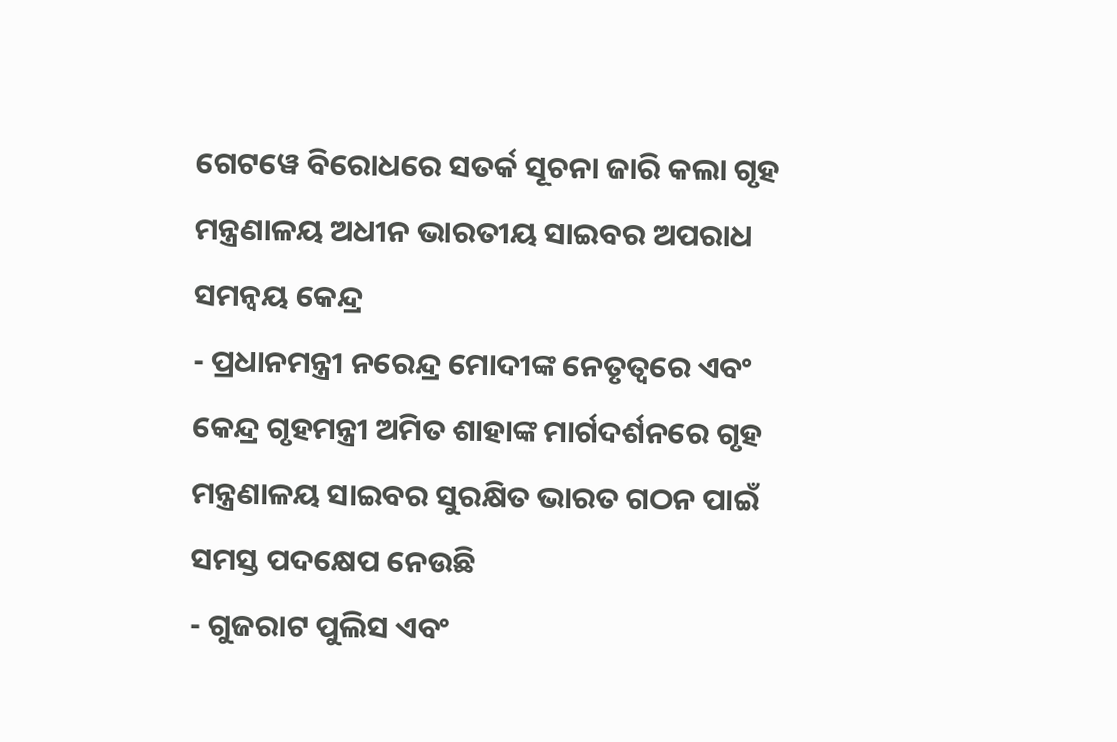ଗେଟୱେ ବିରୋଧରେ ସତର୍କ ସୂଚନା ଜାରି କଲା ଗୃହ ମନ୍ତ୍ରଣାଳୟ ଅଧୀନ ଭାରତୀୟ ସାଇବର ଅପରାଧ ସମନ୍ୱୟ କେନ୍ଦ୍ର
- ପ୍ରଧାନମନ୍ତ୍ରୀ ନରେନ୍ଦ୍ର ମୋଦୀଙ୍କ ନେତୃତ୍ୱରେ ଏବଂ କେନ୍ଦ୍ର ଗୃହମନ୍ତ୍ରୀ ଅମିତ ଶାହାଙ୍କ ମାର୍ଗଦର୍ଶନରେ ଗୃହ ମନ୍ତ୍ରଣାଳୟ ସାଇବର ସୁରକ୍ଷିତ ଭାରତ ଗଠନ ପାଇଁ ସମସ୍ତ ପଦକ୍ଷେପ ନେଉଛି
- ଗୁଜରାଟ ପୁଲିସ ଏବଂ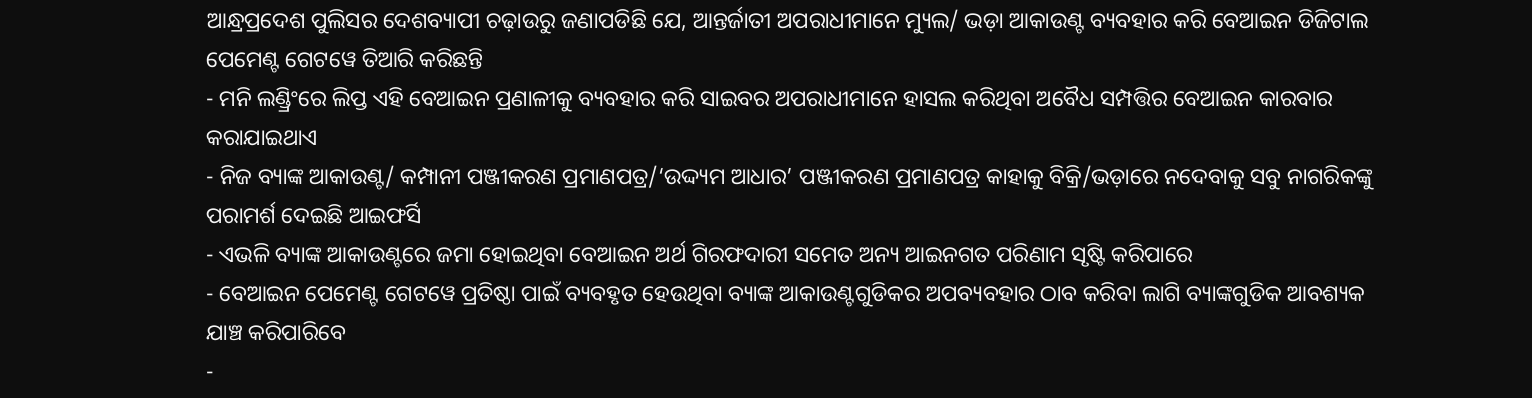ଆନ୍ଧ୍ରପ୍ରଦେଶ ପୁଲିସର ଦେଶବ୍ୟାପୀ ଚଢ଼ାଉରୁ ଜଣାପଡିଛି ଯେ, ଆନ୍ତର୍ଜାତୀ ଅପରାଧୀମାନେ ମ୍ୟୁଲ/ ଭଡ଼ା ଆକାଉଣ୍ଟ ବ୍ୟବହାର କରି ବେଆଇନ ଡିଜିଟାଲ ପେମେଣ୍ଟ ଗେଟୱେ ତିଆରି କରିଛନ୍ତି
- ମନି ଲଣ୍ଡ୍ରିଂରେ ଲିପ୍ତ ଏହି ବେଆଇନ ପ୍ରଣାଳୀକୁ ବ୍ୟବହାର କରି ସାଇବର ଅପରାଧୀମାନେ ହାସଲ କରିଥିବା ଅବୈଧ ସମ୍ପତ୍ତିର ବେଆଇନ କାରବାର କରାଯାଇଥାଏ
- ନିଜ ବ୍ୟାଙ୍କ ଆକାଉଣ୍ଟ/ କମ୍ପାନୀ ପଞ୍ଜୀକରଣ ପ୍ରମାଣପତ୍ର/‘ଉଦ୍ଦ୍ୟମ ଆଧାର’ ପଞ୍ଜୀକରଣ ପ୍ରମାଣପତ୍ର କାହାକୁ ବିକ୍ରି/ଭଡ଼ାରେ ନଦେବାକୁ ସବୁ ନାଗରିକଙ୍କୁ ପରାମର୍ଶ ଦେଇଛି ଆଇଫର୍ସି
- ଏଭଳି ବ୍ୟାଙ୍କ ଆକାଉଣ୍ଟରେ ଜମା ହୋଇଥିବା ବେଆଇନ ଅର୍ଥ ଗିରଫଦାରୀ ସମେତ ଅନ୍ୟ ଆଇନଗତ ପରିଣାମ ସୃଷ୍ଟି କରିପାରେ
- ବେଆଇନ ପେମେଣ୍ଟ ଗେଟୱେ ପ୍ରତିଷ୍ଠା ପାଇଁ ବ୍ୟବହୃତ ହେଉଥିବା ବ୍ୟାଙ୍କ ଆକାଉଣ୍ଟଗୁଡିକର ଅପବ୍ୟବହାର ଠାବ କରିବା ଲାଗି ବ୍ୟାଙ୍କଗୁଡିକ ଆବଶ୍ୟକ ଯାଞ୍ଚ କରିପାରିବେ
-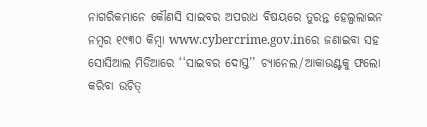ନାଗରିକମାନେ କୌଣସି ସାଇବର ଅପରାଧ ବିଷୟରେ ତୁରନ୍ତ ହେଲ୍ପଲାଇନ ନମ୍ବର ୧୯୩୦ କିମ୍ବା www.cybercrime.gov.inରେ ଜଣାଇବା ସହ ସୋସିଆଲ ମିଡିଆରେ ‘‘ସାଇବର ଦୋସ୍ତ’’ ଚ୍ୟାନେଲ/ଆକାଉଣ୍ଟକୁ ଫଲୋ କରିବା ଉଚିତ୍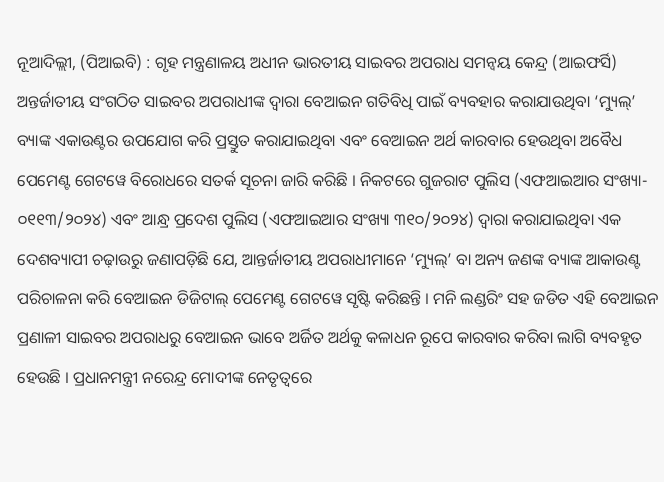ନୂଆଦିଲ୍ଲୀ, (ପିଆଇବି) : ଗୃହ ମନ୍ତ୍ରଣାଳୟ ଅଧୀନ ଭାରତୀୟ ସାଇବର ଅପରାଧ ସମନ୍ୱୟ କେନ୍ଦ୍ର (ଆଇଫର୍ସି) ଅନ୍ତର୍ଜାତୀୟ ସଂଗଠିତ ସାଇବର ଅପରାଧୀଙ୍କ ଦ୍ୱାରା ବେଆଇନ ଗତିବିଧି ପାଇଁ ବ୍ୟବହାର କରାଯାଉଥିବା ‘ମ୍ୟୁଲ୍’ ବ୍ୟାଙ୍କ ଏକାଉଣ୍ଟର ଉପଯୋଗ କରି ପ୍ରସ୍ତୁତ କରାଯାଇଥିବା ଏବଂ ବେଆଇନ ଅର୍ଥ କାରବାର ହେଉଥିବା ଅବୈଧ ପେମେଣ୍ଟ ଗେଟୱେ ବିରୋଧରେ ସତର୍କ ସୂଚନା ଜାରି କରିଛି । ନିକଟରେ ଗୁଜରାଟ ପୁଲିସ (ଏଫଆଇଆର ସଂଖ୍ୟା- ୦୧୧୩/୨୦୨୪) ଏବଂ ଆନ୍ଧ୍ର ପ୍ରଦେଶ ପୁଲିସ (ଏଫଆଇଆର ସଂଖ୍ୟା ୩୧୦/୨୦୨୪) ଦ୍ୱାରା କରାଯାଇଥିବା ଏକ ଦେଶବ୍ୟାପୀ ଚଢ଼ାଉରୁ ଜଣାପଡ଼ିଛି ଯେ, ଆନ୍ତର୍ଜାତୀୟ ଅପରାଧୀମାନେ ‘ମ୍ୟୁଲ୍’ ବା ଅନ୍ୟ ଜଣଙ୍କ ବ୍ୟାଙ୍କ ଆକାଉଣ୍ଟ ପରିଚାଳନା କରି ବେଆଇନ ଡିଜିଟାଲ୍ ପେମେଣ୍ଟ ଗେଟୱେ ସୃଷ୍ଟି କରିଛନ୍ତି । ମନି ଲଣ୍ଡରିଂ ସହ ଜଡିତ ଏହି ବେଆଇନ ପ୍ରଣାଳୀ ସାଇବର ଅପରାଧରୁ ବେଆଇନ ଭାବେ ଅର୍ଜିତ ଅର୍ଥକୁ କଳାଧନ ରୂପେ କାରବାର କରିବା ଲାଗି ବ୍ୟବହୃତ ହେଉଛି । ପ୍ରଧାନମନ୍ତ୍ରୀ ନରେନ୍ଦ୍ର ମୋଦୀଙ୍କ ନେତୃତ୍ୱରେ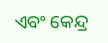ଏବଂ କେନ୍ଦ୍ର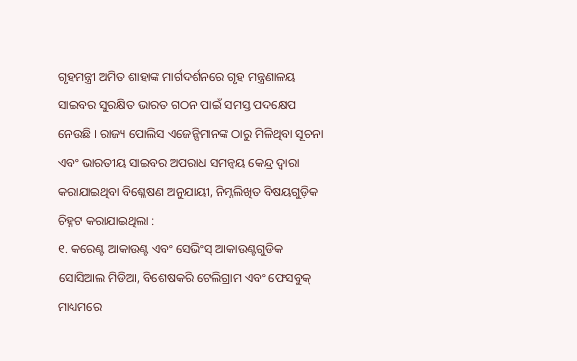ଗୃହମନ୍ତ୍ରୀ ଅମିତ ଶାହାଙ୍କ ମାର୍ଗଦର୍ଶନରେ ଗୃହ ମନ୍ତ୍ରଣାଳୟ ସାଇବର ସୁରକ୍ଷିତ ଭାରତ ଗଠନ ପାଇଁ ସମସ୍ତ ପଦକ୍ଷେପ ନେଉଛି । ରାଜ୍ୟ ପୋଲିସ ଏଜେନ୍ସିମାନଙ୍କ ଠାରୁ ମିଳିଥିବା ସୂଚନା ଏବଂ ଭାରତୀୟ ସାଇବର ଅପରାଧ ସମନ୍ୱୟ କେନ୍ଦ୍ର ଦ୍ୱାରା କରାଯାଇଥିବା ବିଶ୍ଳେଷଣ ଅନୁଯାୟୀ, ନିମ୍ନଲିଖିତ ବିଷୟଗୁଡ଼ିକ ଚିହ୍ନଟ କରାଯାଇଥିଲା :
୧. କରେଣ୍ଟ ଆକାଉଣ୍ଟ ଏବଂ ସେଭିଂସ୍ ଆକାଉଣ୍ଟଗୁଡିକ ସୋସିଆଲ ମିଡିଆ, ବିଶେଷକରି ଟେଲିଗ୍ରାମ ଏବଂ ଫେସବୁକ୍ ମାଧ୍ୟମରେ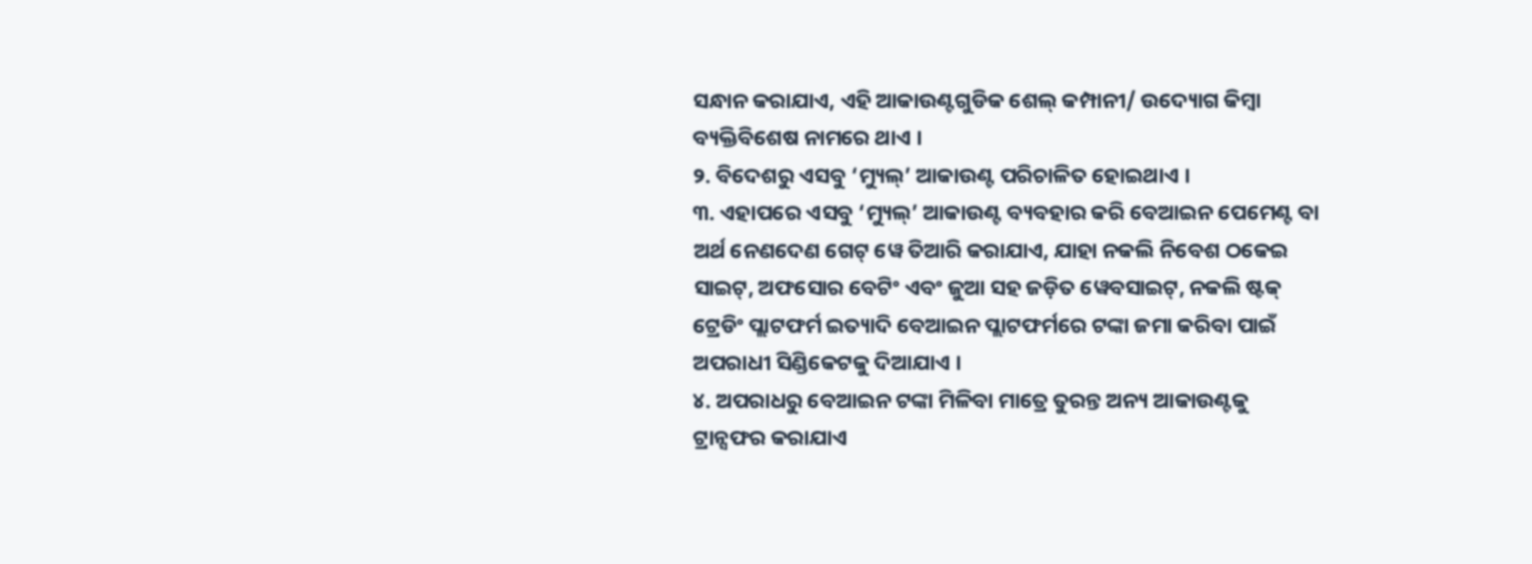ସନ୍ଧାନ କରାଯାଏ, ଏହି ଆକାଉଣ୍ଟଗୁଡିକ ଶେଲ୍ କମ୍ପାନୀ/ ଉଦ୍ୟୋଗ କିମ୍ବା ବ୍ୟକ୍ତିବିଶେଷ ନାମରେ ଥାଏ ।
୨. ବିଦେଶରୁ ଏସବୁ ‘ମ୍ୟୁଲ୍’ ଆକାଉଣ୍ଟ ପରିଚାଳିତ ହୋଇଥାଏ ।
୩. ଏହାପରେ ଏସବୁ ‘ମ୍ୟୁଲ୍’ ଆକାଉଣ୍ଟ ବ୍ୟବହାର କରି ବେଆଇନ ପେମେଣ୍ଟ ବା ଅର୍ଥ ନେଣଦେଣ ଗେଟ୍ ୱେ ତିଆରି କରାଯାଏ, ଯାହା ନକଲି ନିବେଶ ଠକେଇ ସାଇଟ୍, ଅଫସୋର ବେଟିଂ ଏବଂ ଜୁଆ ସହ ଜଡ଼ିତ ୱେବସାଇଟ୍, ନକଲି ଷ୍ଟକ୍ ଟ୍ରେଡିଂ ପ୍ଲାଟଫର୍ମ ଇତ୍ୟାଦି ବେଆଇନ ପ୍ଲାଟଫର୍ମରେ ଟଙ୍କା ଜମା କରିବା ପାଇଁ ଅପରାଧୀ ସିଣ୍ଡିକେଟକୁ ଦିଆଯାଏ ।
୪. ଅପରାଧରୁ ବେଆଇନ ଟଙ୍କା ମିଳିବା ମାତ୍ରେ ତୁରନ୍ତ ଅନ୍ୟ ଆକାଉଣ୍ଟକୁ ଟ୍ରାନ୍ସଫର କରାଯାଏ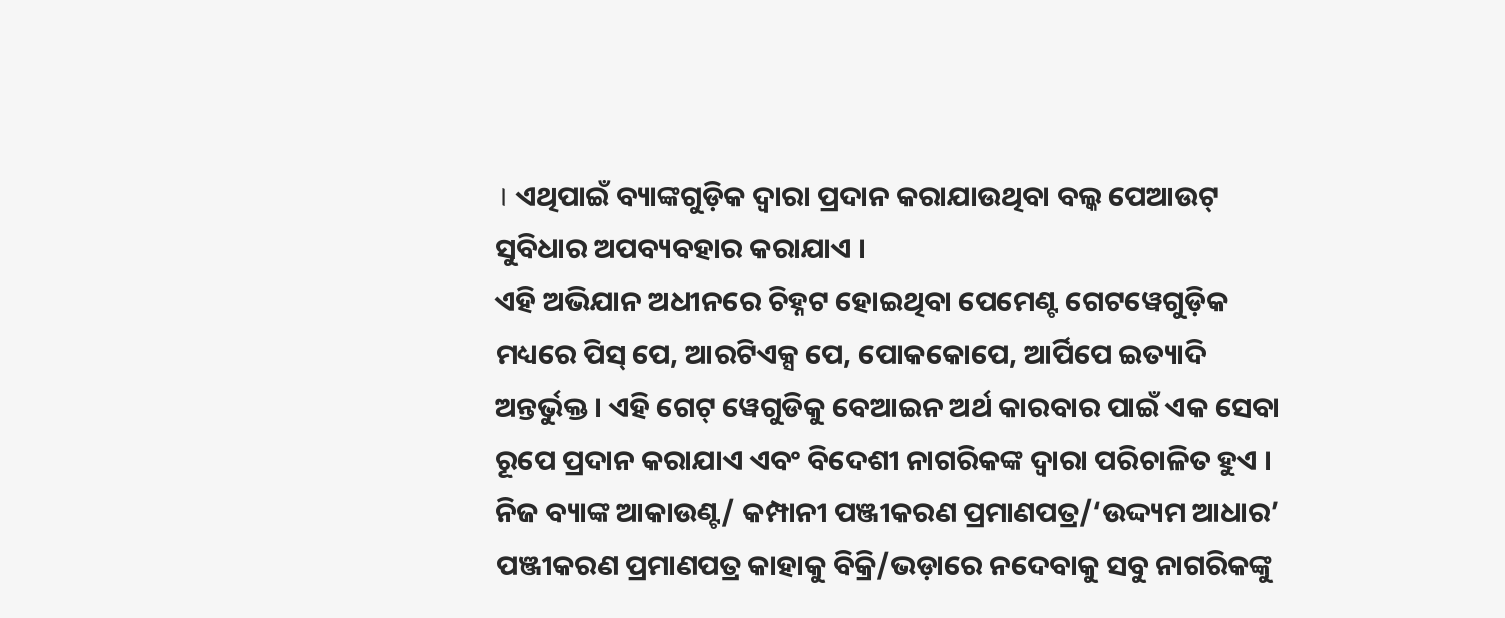। ଏଥିପାଇଁ ବ୍ୟାଙ୍କଗୁଡ଼ିକ ଦ୍ୱାରା ପ୍ରଦାନ କରାଯାଉଥିବା ବଲ୍କ ପେଆଉଟ୍ ସୁବିଧାର ଅପବ୍ୟବହାର କରାଯାଏ ।
ଏହି ଅଭିଯାନ ଅଧୀନରେ ଚିହ୍ନଟ ହୋଇଥିବା ପେମେଣ୍ଟ ଗେଟୱେଗୁଡ଼ିକ ମଧ୍ୟରେ ପିସ୍ ପେ, ଆରଟିଏକ୍ସ ପେ, ପୋକକୋପେ, ଆର୍ପିପେ ଇତ୍ୟାଦି ଅନ୍ତର୍ଭୁକ୍ତ । ଏହି ଗେଟ୍ ୱେଗୁଡିକୁ ବେଆଇନ ଅର୍ଥ କାରବାର ପାଇଁ ଏକ ସେବା ରୂପେ ପ୍ରଦାନ କରାଯାଏ ଏବଂ ବିଦେଶୀ ନାଗରିକଙ୍କ ଦ୍ୱାରା ପରିଚାଳିତ ହୁଏ । ନିଜ ବ୍ୟାଙ୍କ ଆକାଉଣ୍ଟ/ କମ୍ପାନୀ ପଞ୍ଜୀକରଣ ପ୍ରମାଣପତ୍ର/‘ଉଦ୍ଦ୍ୟମ ଆଧାର’ ପଞ୍ଜୀକରଣ ପ୍ରମାଣପତ୍ର କାହାକୁ ବିକ୍ରି/ଭଡ଼ାରେ ନଦେବାକୁ ସବୁ ନାଗରିକଙ୍କୁ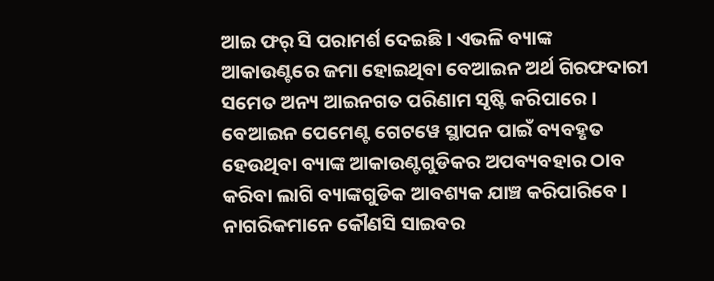ଆଇ ଫର୍ ସି ପରାମର୍ଶ ଦେଇଛି । ଏଭଳି ବ୍ୟାଙ୍କ ଆକାଉଣ୍ଟରେ ଜମା ହୋଇଥିବା ବେଆଇନ ଅର୍ଥ ଗିରଫଦାରୀ ସମେତ ଅନ୍ୟ ଆଇନଗତ ପରିଣାମ ସୃଷ୍ଟି କରିପାରେ । ବେଆଇନ ପେମେଣ୍ଟ ଗେଟୱେ ସ୍ଥାପନ ପାଇଁ ବ୍ୟବହୃତ ହେଉଥିବା ବ୍ୟାଙ୍କ ଆକାଉଣ୍ଟଗୁଡିକର ଅପବ୍ୟବହାର ଠାବ କରିବା ଲାଗି ବ୍ୟାଙ୍କଗୁଡିକ ଆବଶ୍ୟକ ଯାଞ୍ଚ କରିପାରିବେ । ନାଗରିକମାନେ କୌଣସି ସାଇବର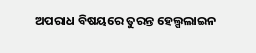ଅପରାଧ ବିଷୟରେ ତୁରନ୍ତ ହେଲ୍ପଲାଇନ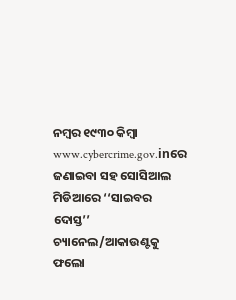ନମ୍ବର ୧୯୩୦ କିମ୍ବା www.cybercrime.gov.inରେ ଜଣାଇବା ସହ ସୋସିଆଲ ମିଡିଆରେ ‘‘ସାଇବର ଦୋସ୍ତ’’ ଚ୍ୟାନେଲ/ଆକାଉଣ୍ଟକୁ ଫଲୋ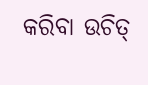କରିବା ଉଚିତ୍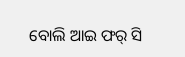ବୋଲି ଆଇ ଫର୍ ସି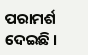ପରାମର୍ଶ ଦେଇଛି ।